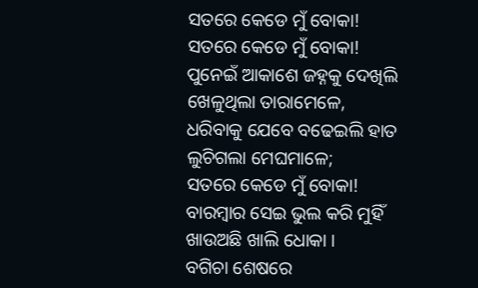ସତରେ କେଡେ ମୁଁ ବୋକା!
ସତରେ କେଡେ ମୁଁ ବୋକା!
ପୁନେଇଁ ଆକାଶେ ଜହ୍ନକୁ ଦେଖିଲି
ଖେଳୁଥିଲା ତାରାମେଳେ,
ଧରିବାକୁ ଯେବେ ବଢେଇଲି ହାତ
ଲୁଚିଗଲା ମେଘମାଳେ;
ସତରେ କେଡେ ମୁଁ ବୋକା!
ବାରମ୍ବାର ସେଇ ଭୁଲ କରି ମୁହିଁ
ଖାଉଅଛି ଖାଲି ଧୋକା ।
ବଗିଚା ଶେଷରେ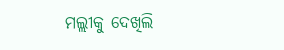ମଲ୍ଲୀକୁ ଦେଖିଲି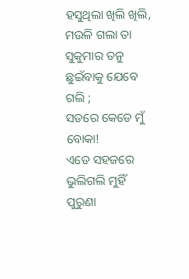ହସୁଥିଲା ଖିଲି ଖିଲି,
ମଉଳି ଗଲା ତା ସୁକୁମାର ତନୁ
ଛୁଇଁବାକୁ ଯେବେ ଗଲି ;
ସତରେ କେଡେ ମୁଁ ବୋକା!
ଏଡେ ସହଜରେ ଭୁଲିଗଲି ମୁହିଁ
ପୁରୁଣା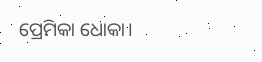ପ୍ରେମିକା ଧୋକା।